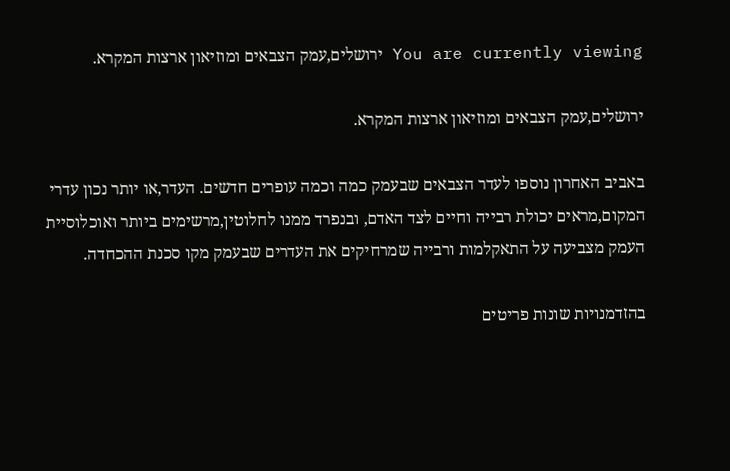You are currently viewing ירושלים,עמק הצבאים ומוזיאון ארצות המקרא.

ירושלים,עמק הצבאים ומוזיאון ארצות המקרא.

באביב האחרון נוספו לעדר הצבאים שבעמק כמה וכמה עופרים חדשים. העדר,או יותר נכון עדרי המקום,מראים יכולת רבייה וחיים לצד האדם, ובנפרד ממנו לחלוטין,מרשימים ביותר ואוכלוסיית העמק מצביעה על התאקלמות ורבייה שמרחיקים את העדרים שבעמק מקו סכנת ההכחדה.

בהזדמנויות שונות פריטים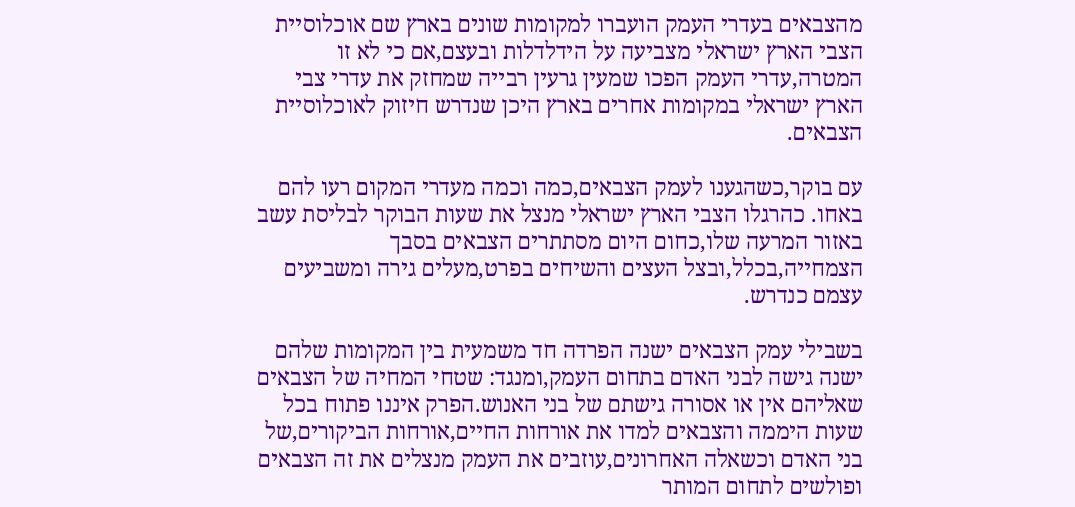מהצבאים בעדרי העמק הועברו למקומות שונים בארץ שם אוכלוסיית הצבי הארץ ישראלי מצביעה על הידלדלות ובעצם,אם כי לא זו המטרה,עדרי העמק הפכו שמעין גרעין רבייה שמחזק את עדרי צבי הארץ ישראלי במקומות אחרים בארץ היכן שנדרש חיזוק לאוכלוסיית הצבאים.

עם בוקר,כשהגענו לעמק הצבאים,כמה וכמה מעדרי המקום רעו להם באחו. כהרגלו הצבי הארץ ישראלי מנצל את שעות הבוקר לבליסת עשב באזור המרעה שלו,כחום היום מסתתרים הצבאים בסבך הצמחייה,בכלל,ובצל העצים והשיחים בפרט,מעלים גירה ומשביעים עצמם כנדרש.

בשבילי עמק הצבאים ישנה הפרדה חד משמעית בין המקומות שלהם ישנה גישה לבני האדם בתחום העמק,ומנגד: שטחי המחיה של הצבאים שאליהם אין או אסורה גישתם של בני האנוש.הפרק איננו פתוח בכל שעות היממה והצבאים למדו את אורחות החיים,אורחות הביקורים,של בני האדם וכשאלה האחרונים,עוזבים את העמק מנצלים את זה הצבאים ופולשים לתחום המותר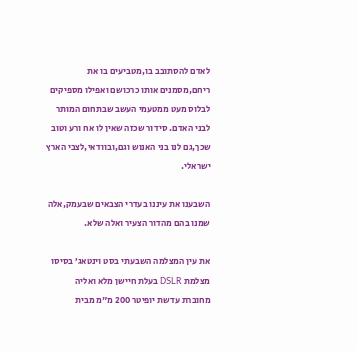לאדם להסתובב בו,מטביעים בו את ריחם,מסמנים אותו כרכושם ואפילו מספיקים לבלוס מעט ממטעמי העשב שבתחום המותר לבני האדם. סידור שכזה שאין לו אח ורע וטוב שכך,גם לנו בני האנוש וגם,ובוודאי,לצבי הארץ ישראלי.

השבענו את עיננו בעדרי הצבאים שבעמק,אלה שמנו בהם מהדור הצעיר ואלה שלא.

את עין המצלמה השבעתי בסט וינטאג’ בסיסו מצלמת DSLR בעלת חיישן מלא ואליה מחוברת עדשת יופיטר 200 מ"מ מבית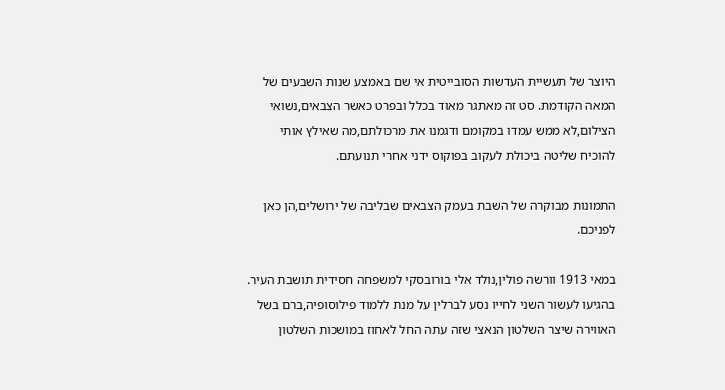היוצר של תעשיית העדשות הסובייטית אי שם באמצע שנות השבעים של המאה הקודמת. סט זה מאתגר מאוד בכלל ובפרט כאשר הצבאים,נשואי הצילום,לא ממש עמדו במקומם ודגמנו את מרכולתם,מה שאילץ אותי להוכיח שליטה ביכולת לעקוב בפוקוס ידני אחרי תנועתם.

התמונות מבוקרה של השבת בעמק הצבאים שבליבה של ירושלים,הן כאן לפניכם.

במאי 1913 וורשה פולין,נולד אלי בורובסקי למשפחה חסידית תושבת העיר. בהגיעו לעשור השני לחייו נסע לברלין על מנת ללמוד פילוסופיה,ברם בשל האווירה שיצר השלטון הנאצי שזה עתה החל לאחוז במושכות השלטון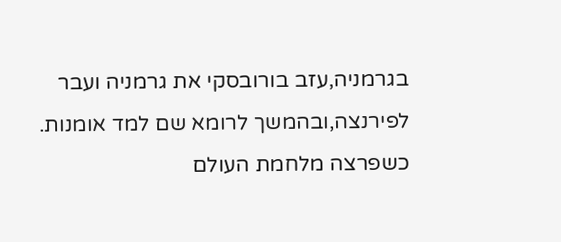בגרמניה,עזב בורובסקי את גרמניה ועבר לפירנצה,ובהמשך לרומא שם למד אומנות. כשפרצה מלחמת העולם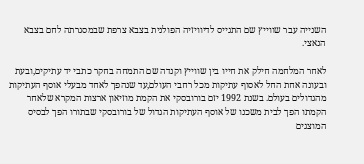השנייה עבר שווייץ שם התגייס לדיוויזיה הפולנית בצבא צרפת שבמסגרתה לחם בצבא הנאצי.

לאחר המלחמה חילק את חייו בין שווייץ וקנדה שם התמחה בחקר כתבי יד עתיקים,ובעת ובעונה אחת החל לאסוף עתיקות מכל רחבי העולם,עד שנהפך לאחד מבעלי אוסף העתיקות מהגדולים בעולם. בשנת 1992 יזם בורובסקי את הקמת מוזיאון ארצות המקרא שלאחר הקמתו הפך לבית משכנו של אוסף העתיקות הגדול של בורובסקי שבתורו הפך לבסיס המוצגים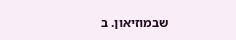שבמוזיאון. ב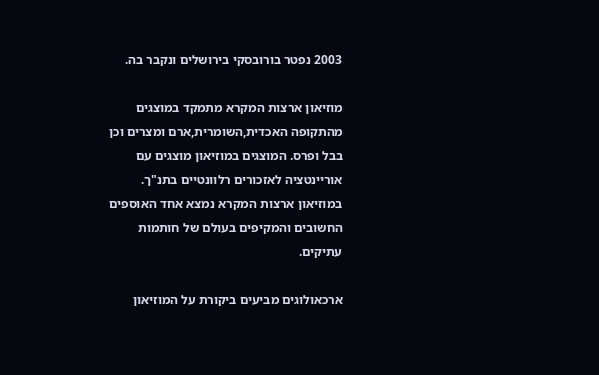2003 נפטר בורובסקי בירושלים ונקבר בה.

מוזיאון ארצות המקרא מתמקד במוצגים מהתקופה האכדית,השומרית,ארם ומצרים וכן בבל ופרס. המוצגים במוזיאון מוצגים עם אוריינטציה לאזכורים רלוונטיים בתנ"ך. במוזיאון ארצות המקרא נמצא אחד האוספים החשובים והמקיפים בעולם של חותמות עתיקים.

ארכאולוגים מביעים ביקורת על המוזיאון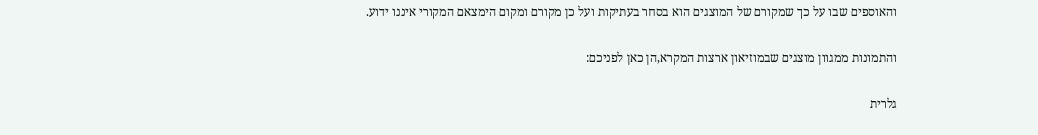והאוספים שבו על כך שמקורם של המוצגים הוא בסחר בעתיקות ועל כן מקורם ומקום הימצאם המקורי איננו ידוע.

והתמונות ממגוון מוצגים שבמוזיאון ארצות המקרא,הן כאן לפניכם:

גלרית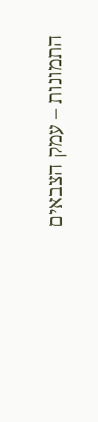התמונות – עמק הצבאים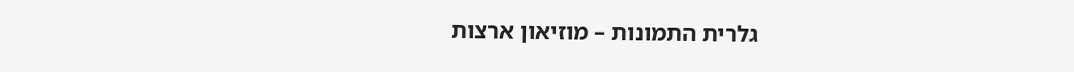גלרית התמונות – מוזיאון ארצות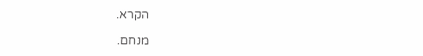הקרא.

מנחם.